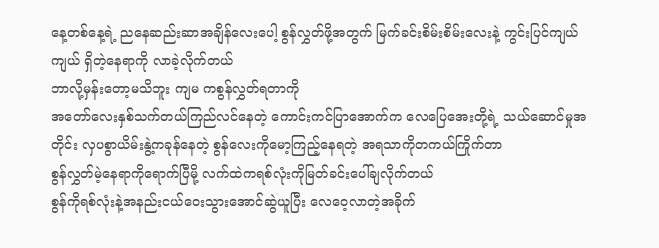နေ့တစ်နေ့ရဲ့ ညနေဆည်းဆာအချိန်လေးပေါ့ စွန်လွှတ်ဖို့အတွက် မြက်ခင်းစိမ်းစိမ်းလေးနဲ့ ကွင်းပြင်ကျယ်ကျယ် ရှိတဲ့နေရာကို လာခဲ့လိုက်တယ်
ဘာလို့မှန်းတော့မသိဘူး ကျမ ကစွန်လွှတ်ရတာကို
အတော်လေးနှစ်သက်တယ်ကြည်လင်နေတဲ့ ကောင်းကင်ပြာအောက်က လေပြေအေးတို့ရဲ့ သယ်ဆောင်မှုအတိုင်း လှပစွာယိမ်းနွဲ့ကခုန်နေတဲ့ စွန်လေးကိုမော့ကြည့်နေရတဲ့ အရသာကိုတကယ်ကြိုက်တာ
စွန်လွှတ်မဲ့နေရာကိုရောက်ပြီမို့ လက်ထဲကရစ်လုံးကိုမြတ်ခင်းပေါ်ချလိုက်တယ်
စွန်ကိုရစ်လုံးနဲ့အနည်းငယ်ဝေးသွားအောင်ဆွဲယူပြီး လေဝေ့လာတဲ့အခိုက်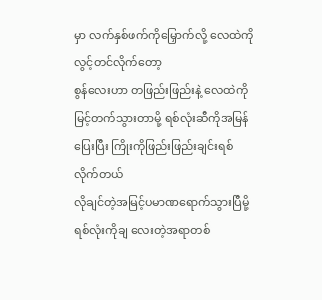မှာ လက်နှစ်ဖက်ကိုမြှောက်လို့ လေထဲကိုလွင့်တင်လိုက်တော့
စွန်လေးဟာ တဖြည်းဖြည်းနဲ့ လေထဲကိုမြင့်တက်သွားတာမို့ ရစ်လုံးဆီကိုအမြန်ပြေးပြီး ကြိုးကိုဖြည်းဖြည်းချင်းရစ်လိုက်တယ်
လိုချင်တဲ့အမြင့်ပမာဏရောက်သွားပြီမို့ ရစ်လုံးကိုချ လေးတဲ့အရာတစ်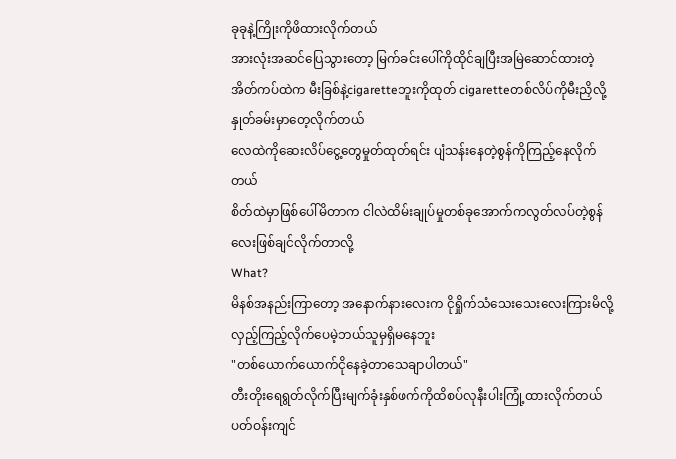ခုခုနဲ့ကြိုးကိုဖိထားလိုက်တယ်
အားလုံးအဆင်ပြေသွားတော့ မြက်ခင်းပေါ်ကိုထိုင်ချပြီးအမြဲဆောင်ထားတဲ့ အိတ်ကပ်ထဲက မီးခြစ်နဲ့cigaretteဘူးကိုထုတ် cigaretteတစ်လိပ်ကိုမီးညှိလို့နှုတ်ခမ်းမှာတေ့လိုက်တယ်
လေထဲကိုဆေးလိပ်ငွေ့တွေမှုတ်ထုတ်ရင်း ပျံသန်းနေတဲ့စွန်ကိုကြည့်နေလိုက်တယ်
စိတ်ထဲမှာဖြစ်ပေါ်မိတာက ငါလဲထိမ်းချုပ်မှုတစ်ခုအောက်ကလွတ်လပ်တဲ့စွန်လေးဖြစ်ချင်လိုက်တာလို့
What?
မိနစ်အနည်းကြာတော့ အနောက်နားလေးက ငိုရှိုက်သံသေးသေးလေးကြားမိလို့လှည့်ကြည့်လိုက်ပေမဲ့ဘယ်သူမှရှိမနေဘူး
"တစ်ယောက်ယောက်ငိုနေခဲ့တာသေချာပါတယ်"
တီးတိုးရေရွတ်လိုက်ပြီးမျက်ခုံးနှစ်ဖက်ကိုထိစပ်လုနီးပါးကြုံ့ထားလိုက်တယ်
ပတ်ဝန်းကျင်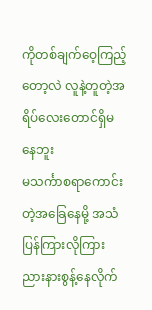ကိုတစ်ချက်ဝေ့ကြည့်တော့လဲ လူနဲ့တူတဲ့အရိပ်လေးတောင်ရှိမနေဘူး
မသင်္ကာစရာကောင်းတဲ့အခြေနေမို့ အသံပြန်ကြားလိုကြားညားနားစွန့်နေလိုက်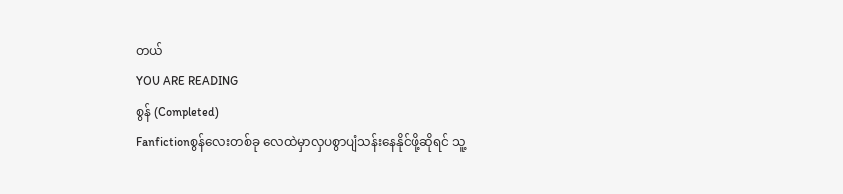တယ်
YOU ARE READING
စွန် (Completed)
Fanfictionစွန်လေးတစ်ခု လေထဲမှာလှပစွာပျံသန်းနေနိုင်ဖို့ဆိုရင် သူ့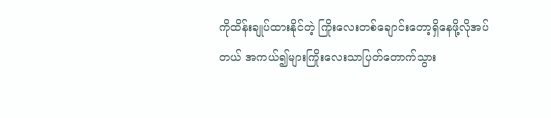ကိုထိန်းချုပ်ထားနိုင်တဲ့ ကြိုးလေးတစ်ချောင်းတော့ရှိနေဖို့လိုအပ်တယ် အကယ်၍များကြိုးလေးသာပြတ်တောက်သွား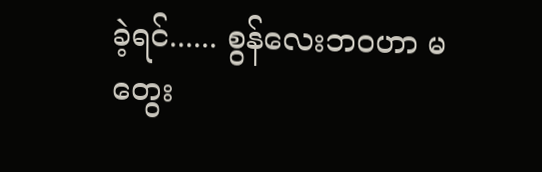ခဲ့ရင်...... စွန်လေးဘဝဟာ မတွေး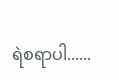ရဲစရာပါ......